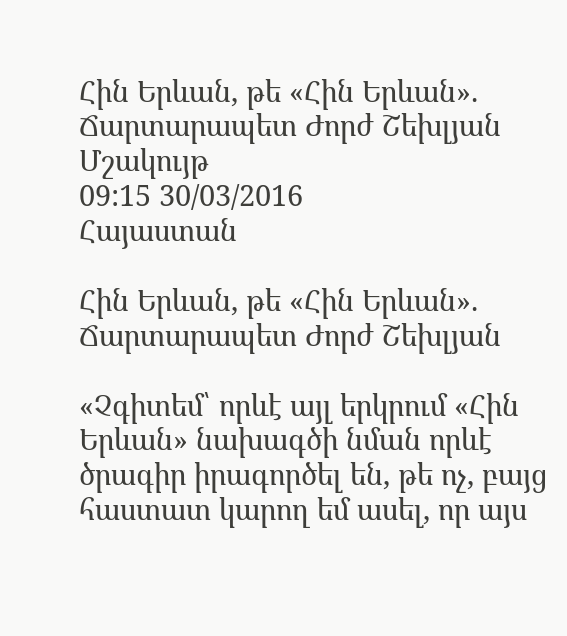Հին Երևան, թե «Հին Երևան». Ճարտարապետ Ժորժ Շեխլյան
Մշակույթ
09:15 30/03/2016
Հայաստան

Հին Երևան, թե «Հին Երևան». Ճարտարապետ Ժորժ Շեխլյան

«Չգիտեմ՝ որևէ այլ երկրում «Հին Երևան» նախագծի նման որևէ ծրագիր իրագործել են, թե ոչ, բայց հաստատ կարող եմ ասել, որ այս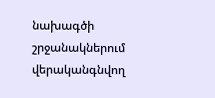նախագծի շրջանակներում վերականգնվող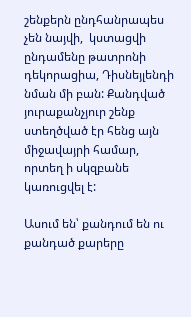շենքերն ընդհանրապես չեն նայվի,  կստացվի ընդամենը թատրոնի դեկորացիա, Դիսնեյլենդի նման մի բան: Քանդված յուրաքանչյուր շենք ստեղծված էր հենց այն միջավայրի համար, որտեղ ի սկզբանե կառուցվել է:

Ասում են՝ քանդում են ու քանդած քարերը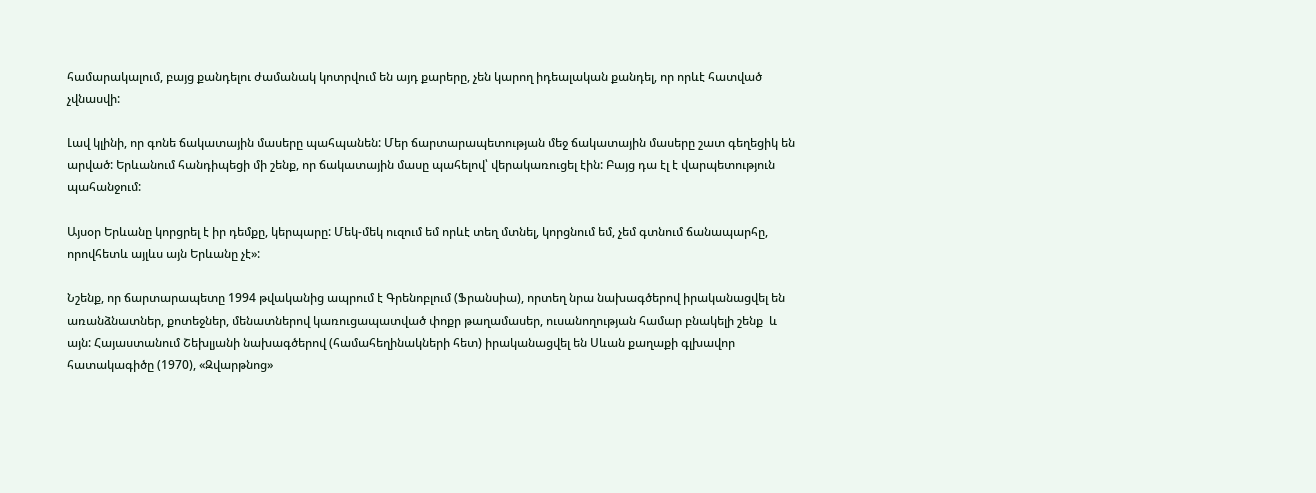համարակալում, բայց քանդելու ժամանակ կոտրվում են այդ քարերը, չեն կարող իդեալական քանդել, որ որևէ հատված չվնասվի:

Լավ կլինի, որ գոնե ճակատային մասերը պահպանեն: Մեր ճարտարապետության մեջ ճակատային մասերը շատ գեղեցիկ են արված: Երևանում հանդիպեցի մի շենք, որ ճակատային մասը պահելով՝ վերակառուցել էին: Բայց դա էլ է վարպետություն պահանջում:

Այսօր Երևանը կորցրել է իր դեմքը, կերպարը: Մեկ-մեկ ուզում եմ որևէ տեղ մտնել, կորցնում եմ, չեմ գտնում ճանապարհը, որովհետև այլևս այն Երևանը չէ»:

Նշենք, որ ճարտարապետը 1994 թվականից ապրում է Գրենոբլում (Ֆրանսիա), որտեղ նրա նախագծերով իրականացվել են առանձնատներ, քոտեջներ, մենատներով կառուցապատված փոքր թաղամասեր, ուսանողության համար բնակելի շենք  և այն: Հայաստանում Շեխլյանի նախագծերով (համահեղինակների հետ) իրականացվել են Սևան քաղաքի գլխավոր հատակագիծը (1970), «Զվարթնոց»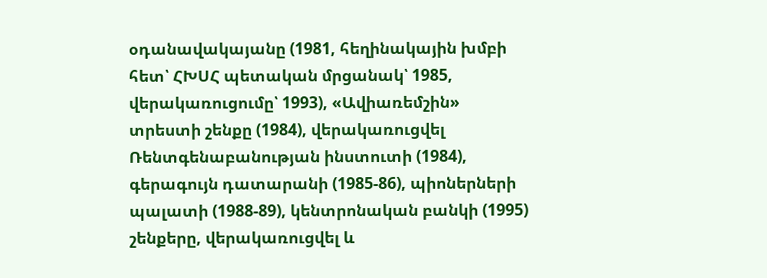օդանավակայանը (1981, հեղինակային խմբի հետ՝ ՀԽՍՀ պետական մրցանակ՝ 1985, վերակառուցումը՝ 1993), «Ավիառեմշին» տրեստի շենքը (1984), վերակառուցվել Ռենտգենաբանության ինստուտի (1984), գերագույն դատարանի (1985-86), պիոներների պալատի (1988-89), կենտրոնական բանկի (1995) շենքերը, վերակառուցվել և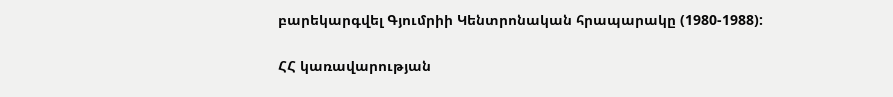բարեկարգվել Գյումրիի Կենտրոնական հրապարակը (1980-1988):

ՀՀ կառավարության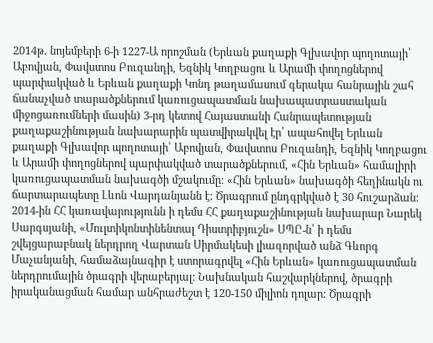2014թ. նոյեմբերի 6-ի 1227-Ա որոշման (Երևան քաղաքի Գլխավոր պողոտայի՝ Աբովյան, Փավստոս Բուզանդի, Եզնիկ Կողբացու և Արամի փողոցներով պարփակված և Երևան քաղաքի Կոնդ թաղամասում գերակա հանրային շահ ճանաչված տարածքներում կառուցապատման նախապատրաստական միջոցառումների մասին) 3-րդ կետով Հայաստանի Հանրապետության քաղաքաշինության նախարարին պատվիրակվել էր՝ ապահովել Երևան քաղաքի Գլխավոր պողոտայի՝ Աբովյան, Փավստոս Բուզանդի, Եզնիկ Կողբացու և Արամի փողոցներով պարփակված տարածքներում, «Հին Երևան» համալիրի կառուցապատման նախագծի մշակումը: «Հին Երևան» նախագծի հեղինակն ու  ճարտարապետը Լևոն Վարդանյանն է: Ծրագրում ընդգրկված է 30 հուշարձան: 2014-ին ՀՀ կառավարությունն ի դեմս ՀՀ քաղաքաշինության նախարար Նարեկ Սարգսյանի, «Մուլտիկոնտինենտալ Դիստրիբյուշն» ՍՊԸ-ն՝ ի դեմս շվեյցարաբնակ ներդրող Վարտան Սիրմակեսի լիազորված անձ Գևորգ Մաչանյանի, համաձայնագիր է ստորագրվել «Հին Երևան» կառուցապատման ներդրումային ծրագրի վերաբերյալ: Նախնական հաշվարկներով, ծրագրի իրականացման համար անհրաժեշտ է 120-150 միլիոն դոլար: Ծրագրի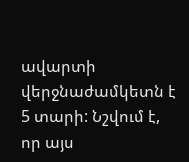ավարտի վերջնաժամկետն է 5 տարի: Նշվում է, որ այս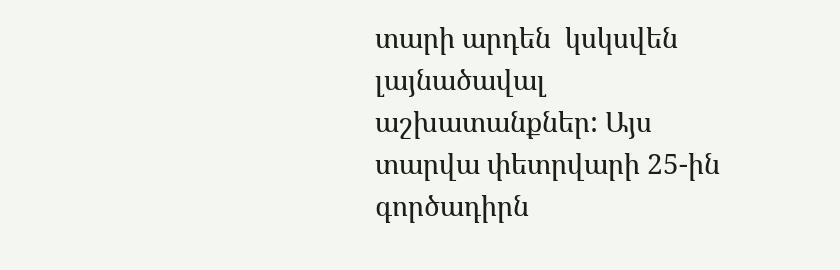տարի արդեն  կսկսվեն լայնածավալ աշխատանքներ: Այս տարվա փետրվարի 25-ին գործադիրն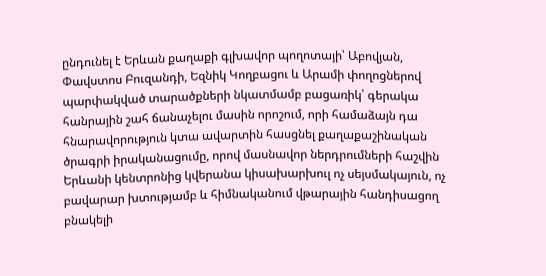ընդունել է Երևան քաղաքի գլխավոր պողոտայի՝ Աբովյան, Փավստոս Բուզանդի, Եզնիկ Կողբացու և Արամի փողոցներով պարփակված տարածքների նկատմամբ բացառիկ՝ գերակա հանրային շահ ճանաչելու մասին որոշում, որի համաձայն դա հնարավորություն կտա ավարտին հասցնել քաղաքաշինական ծրագրի իրականացումը, որով մասնավոր ներդրումների հաշվին Երևանի կենտրոնից կվերանա կիսախարխուլ ոչ սեյսմակայուն, ոչ բավարար խտությամբ և հիմնականում վթարային հանդիսացող բնակելի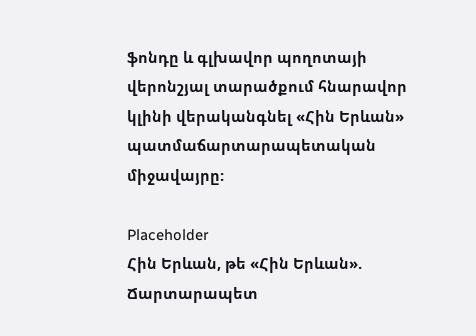ֆոնդը և գլխավոր պողոտայի վերոնշյալ տարածքում հնարավոր կլինի վերականգնել «Հին Երևան» պատմաճարտարապետական միջավայրը:

Placeholder
Հին Երևան, թե «Հին Երևան». Ճարտարապետ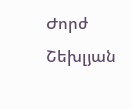Ժորժ Շեխլյան